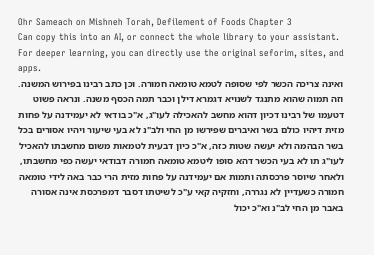Ohr Sameach on Mishneh Torah, Defilement of Foods Chapter 3
Can copy this into an AI, or connect the whole library to your assistant. For deeper learning, you can directly use the original seforim, sites, and apps.
ואינה צריכה הכשר לפי שסופה לטמא טומאה חמורה. וכן כתב רבינו בפירוש המשנה. וזה תמוה שהוא מתנגד לשנויא דגמרא דילן וכבר תמה הכסף משנה. ונראה פשוט דטעמו של רבינו דכיון דהוא מחשב להאכילה לעו"ג, א"כ בודאי לא יעמידנה על פחות מזית דיהיו כולם בשר ואיברים שפירשו מן החי ולב"נ לא בעי שיעור ויהיו אסורים בכל בשר הבהמה ולא יעשה שטות כזה, א"כ כיון דבעית לטמאות משום מחשבתו להאכיל לעו"ג תו לא בעי הכשר דהא סופו ליטמא טומאה חמורה דבודאי יעשה כפי מחשבתו, ולאחר שיוסר פרכסתה ותמות אם יעמידנה על פחות מזית הרי כבר באה לידי טומאה חמורה כשעדיין לא נגררה, וחזקיה קאי ע"כ לשיטתו דסבר דמפרכסת אינה אסורה באבר מן החי לב"נ וא"כ יכול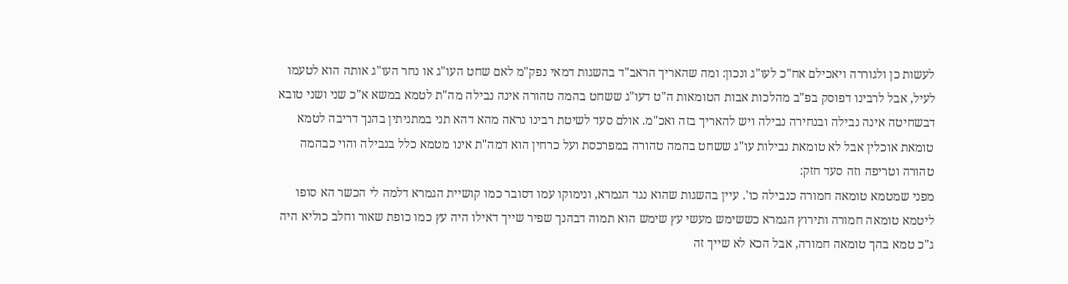לעשות כן ולגוררה ויאכילם אח"כ לעו"ג ונכון: ומה שהאריך הראב"ד בהשגות דמאי נפק"מ לאם שחט העו"ג או נחר העו"ג אותה הוא לטעמו לעיל, אבל לרבינו דפוסק בפ"ב מהלכות אבות הטומאות ה"ט דעו"ג ששחט בהמה טהורה אינה נבילה מה"ת לטמא במשא א"כ שני ושני טובא דבשחיטה אינה נבילה ובנחירה נבילה ויש להאריך בזה ואכ"מ. אולם סעד לשיטת רבינו נראה מהא דהא תני במתניתין בהנך דריבה לטמא טומאת אוכלין אבל לא טומאת נבילות עו"ג ששחט בהמה טהורה במפרכסת ועל כרחין הוא דמה"ת אינו מטמא כלל בנבילה והוי כבהמה טהורה וטריפה וזה סעד חזק:
מפני שמטמא טומאה חמורה כנבילה כו'. עיין בהשגות שהוא נגד הגמרא, ונימוקו עמו דסובר כמו קושיית הגמרא דלמה לי הכשר הא סופו ליטמא טומאה חמורה ותירוץ הגמרא כששימש מעשי עץ שימש הוא תמוה דבהנך שפיר שייך דאילו היה עץ כמו כופת שאור וחלב כוליא היה ג"כ טמא בהך טומאה חמורה, אבל הכא לא שייך זה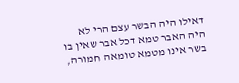דאילו היה הבשר עצם הרי לא היה האבר טמא דכל אבר שאין בו בשר אינו מטמא טומאה חמורה,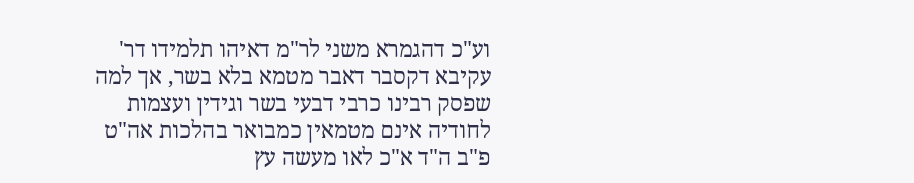וע"כ דהגמרא משני לר"מ דאיהו תלמידו דר' עקיבא דקסבר דאבר מטמא בלא בשר, אך למה שפסק רבינו כרבי דבעי בשר וגידין ועצמות לחודיה אינם מטמאין כמבואר בהלכות אה"ט פ"ב ה"ד א"כ לאו מעשה עץ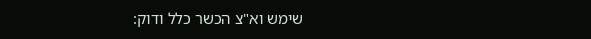שימש וא"צ הכשר כלל ודוק: